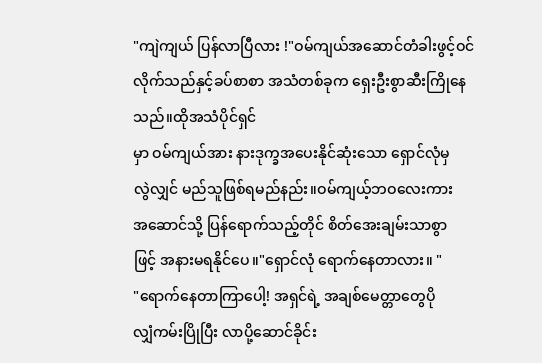"ကျဲကျယ် ပြန်လာပြီလား !"ဝမ်ကျယ်အဆောင်တံခါးဖွင့်ဝင်လိုက်သည်နှင့်ခပ်စာစာ အသံတစ်ခုက ရှေးဦးစွာဆီးကြိုနေသည်။ထိုအသံပိုင်ရှင်
မှာ ဝမ်ကျယ်အား နားဒုက္ခအပေးနိုင်ဆုံးသော ရှောင်လုံမှ
လွဲလျှင် မည်သူဖြစ်ရမည်နည်း။ဝမ်ကျယ့်ဘဝလေးကား
အဆောင်သို့ ပြန်ရောက်သည့်တိုင် စိတ်အေးချမ်းသာစွာ
ဖြင့် အနားမရနိုင်ပေ။"ရှောင်လုံ ရောက်နေတာလား။ "
"ရောက်နေတာကြာပေါ့! အရှင်ရဲ့ အချစ်မေတ္တာတွေပို
လျှံကမ်းပြိုပြီး လာပို့ဆောင်ခိုင်း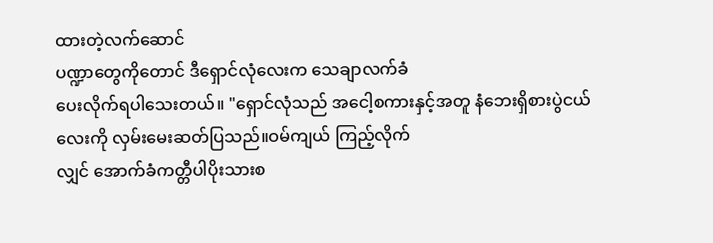ထားတဲ့လက်ဆောင်
ပဏ္ဍာတွေကိုတောင် ဒီရှောင်လုံလေးက သေချာလက်ခံ
ပေးလိုက်ရပါသေးတယ်။ "ရှောင်လုံသည် အငေါ့စကားနှင့်အတူ နံဘေးရှိစားပွဲငယ်
လေးကို လှမ်းမေးဆတ်ပြသည်။ဝမ်ကျယ် ကြည့်လိုက်
လျှင် အောက်ခံကတ္တီပါပိုးသားစ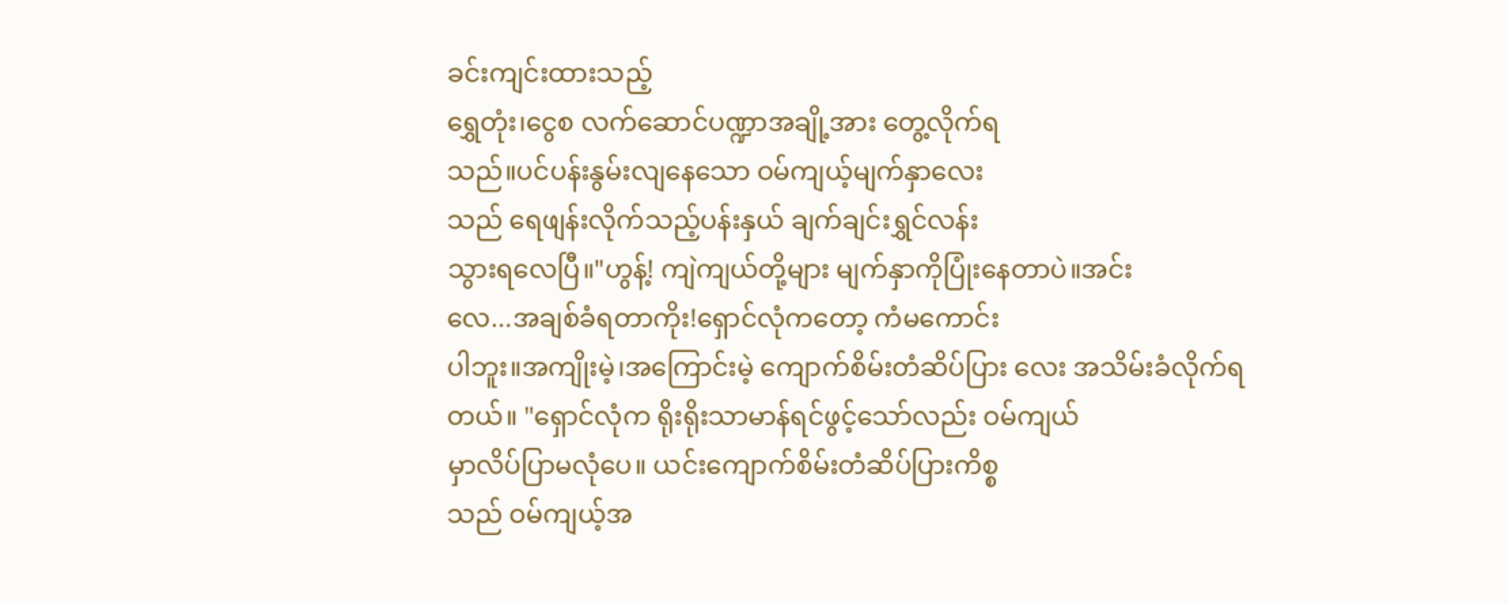ခင်းကျင်းထားသည့်
ရွှေတုံး၊ငွေစ လက်ဆောင်ပဏ္ဍာအချို့အား တွေ့လိုက်ရ
သည်။ပင်ပန်းနွမ်းလျနေသော ဝမ်ကျယ့်မျက်နှာလေး
သည် ရေဖျန်းလိုက်သည့်ပန်းနှယ် ချက်ချင်းရွှင်လန်း
သွားရလေပြီ။"ဟွန့်! ကျဲကျယ်တို့များ မျက်နှာကိုပြုံးနေတာပဲ။အင်း
လေ...အချစ်ခံရတာကိုး!ရှောင်လုံကတော့ ကံမကောင်း
ပါဘူး။အကျိုးမဲ့၊အကြောင်းမဲ့ ကျောက်စိမ်းတံဆိပ်ပြား လေး အသိမ်းခံလိုက်ရတယ်။ "ရှောင်လုံက ရိုးရိုးသာမာန်ရင်ဖွင့်သော်လည်း ဝမ်ကျယ်
မှာလိပ်ပြာမလုံပေ။ ယင်းကျောက်စိမ်းတံဆိပ်ပြားကိစ္စ
သည် ဝမ်ကျယ့်အ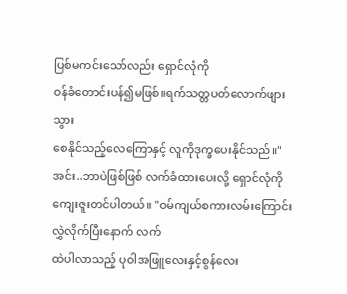ပြစ်မကင်းသော်လည်း ရှောင်လုံကို
ဝန်ခံတောင်းပန်၍မဖြစ်။ရက်သတ္တပတ်လောက်ဖျားသွား
စေနိုင်သည့်လေကြောနှင့် လူကိုဒုက္ခပေးနိုင်သည်။"အင်း..ဘာပဲဖြစ်ဖြစ် လက်ခံထားပေးလို့ ရှောင်လုံကို
ကျေးဇူးတင်ပါတယ်။ "ဝမ်ကျယ်စကားလမ်းကြောင်းလွှဲလိုက်ပြီးနောက် လက်
ထဲပါလာသည့် ပုဝါအဖြူလေးနှင့်စွန်လေး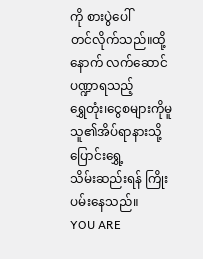ကို စားပွဲပေါ်
တင်လိုက်သည်။ထို့နောက် လက်ဆောင်ပဏ္ဍာရသည့်
ရွှေတုံး၊ငွေစများကိုမူ သူ၏အိပ်ရာနားသို့ ပြောင်းရွှေ့
သိမ်းဆည်းရန် ကြိုးပမ်းနေသည်။
YOU ARE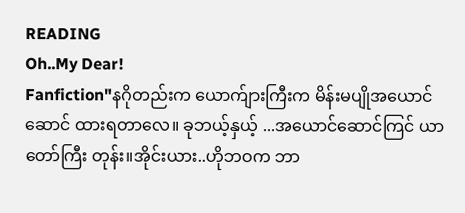READING
Oh..My Dear!
Fanfiction"နဂိုတည်းက ယောက်ျားကြီးက မိန်းမပျိုအယောင်ဆောင် ထားရတာလေ။ ခုဘယ့်နှယ့် ...အယောင်ဆောင်ကြင် ယာတော်ကြီး တုန်း။အိုင်းယား..ဟိုဘဝက ဘာ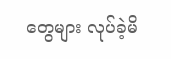တွေများ လုပ်ခဲ့မိ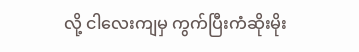လို့ ငါလေးကျမှ ကွက်ပြီးကံဆိုးမိုး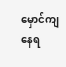မှောင်ကျနေရ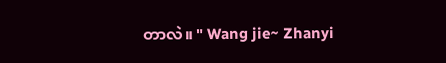တာလဲ။ " Wang jie~ Zhanyi